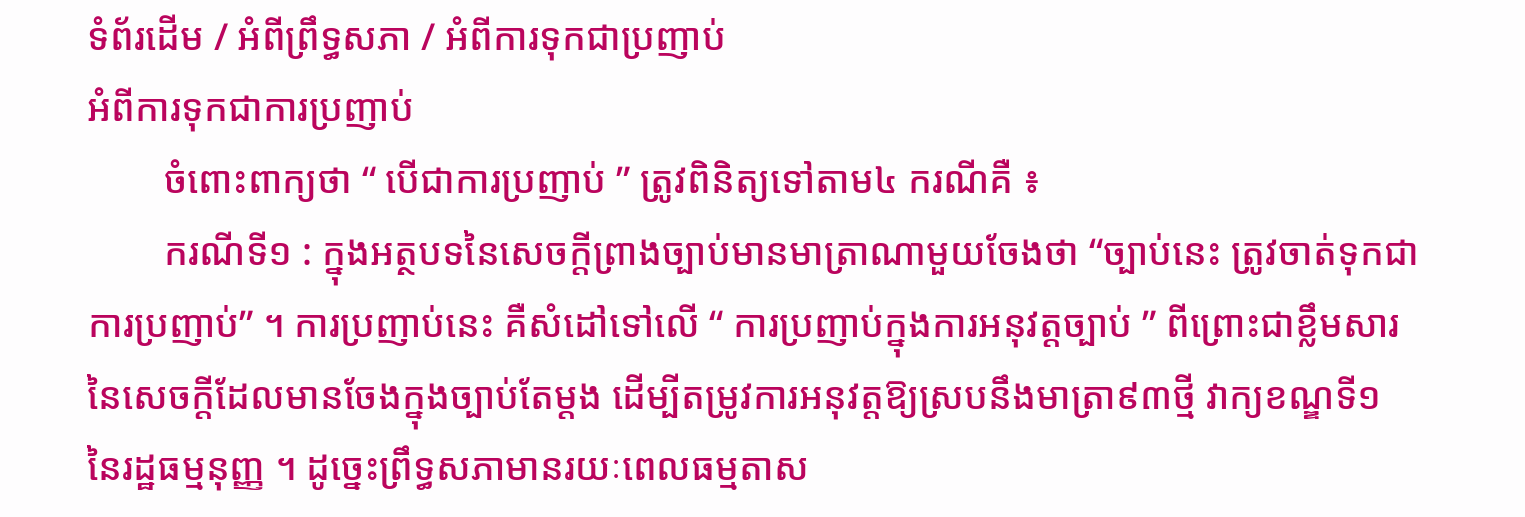ទំព័រដើម / អំពីព្រឹទ្ធសភា / អំពីការទុកជាប្រញាប់
អំពីការទុកជាការប្រញាប់
        ចំពោះពាក្យថា “ បើជាការប្រញាប់ ” ត្រូវពិនិត្យទៅតាម៤ ករណីគឺ ៖
        ករណីទី១ : ក្នុងអត្ថបទនៃសេចក្តីព្រាងច្បាប់មានមាត្រាណាមួយចែងថា “ច្បាប់នេះ ត្រូវចាត់ទុកជាការប្រញាប់” ។ ការប្រញាប់នេះ គឺសំដៅទៅលើ “ ការប្រញាប់ក្នុងការអនុវត្តច្បាប់ ” ពីព្រោះជាខ្លឹមសារនៃសេចក្តីដែលមានចែងក្នុងច្បាប់តែម្តង ដើម្បីតម្រូវការអនុវត្តឱ្យស្របនឹងមាត្រា៩៣ថ្មី វាក្យខណ្ឌទី១ នៃរដ្ឋធម្មនុញ្ញ ។ ដូច្នេះព្រឹទ្ធសភាមានរយៈពេលធម្មតាស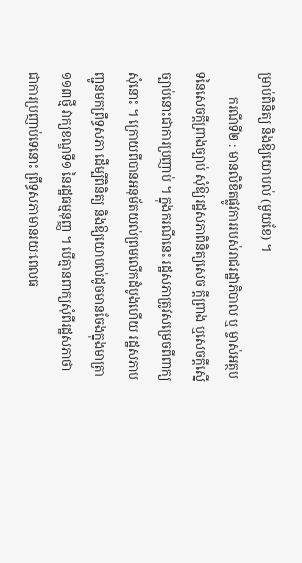ម្រាប់ពិនិត្យ និងឱ្យយោបល់ (មួយខែ) ។
        ករណីទី២ : មានលិខិតផ្លូវការរបស់រាជរដ្ឋាភិបាល ឬ ម្ចាស់អត្ថបទនៃសេចក្តីព្រាងច្បាប់ សុំឱ្យរដ្ឋសភាពិនិត្យសេច ក្តីព្រាង ឬសេចក្តីស្នើច្បាប់នោះជាការប្រញាប់ ។ ក្នុងករណីនេះ រដ្ឋសភាត្រូវសម្រេចពីពាក្យសុំនោះ ។ ក្រោយពីបានអនុម័តយល់ព្រមលើកដំបូងហើយ រដ្ឋសភាបញ្ជូនមកព្រឹទ្ធសភា ដើម្បីពិនិត្យ និងឱ្យយោបល់ដូចមានចែងក្នុងមាត្រា១១៣ថ្មី វាក្យខណ្ឌទី១ នៃរដ្ឋធម្មនុញ្ញ ។ បើគ្មានពាក្យសុំពីរដ្ឋសភាថា ជាការប្រញាប់ទេនោះ ព្រឹទ្ធសភាមានរយៈពេលធ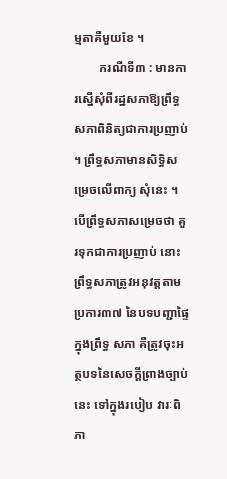ម្មតាគឺមួយខែ ។
        ករណីទី៣ : មានការស្នើសុំពីរដ្ឋសភាឱ្យព្រឹទ្ធសភាពិនិត្យជាការប្រញាប់ ។ ព្រឹទ្ធសភាមានសិទ្ធិសម្រេចលើពាក្យ សុំនេះ ។ បើព្រឹទ្ធសភាសម្រេចថា គួរទុកជាការប្រញាប់ នោះព្រឹទ្ធសភាត្រូវអនុវត្តតាមប្រការ៣៧ នៃបទបញ្ជាផ្ទៃក្នុងព្រឹទ្ធ សភា គឺត្រូវចុះអត្ថបទនៃសេចក្តីព្រាងច្បាប់នេះ ទៅក្នុងរបៀប វារៈពិភា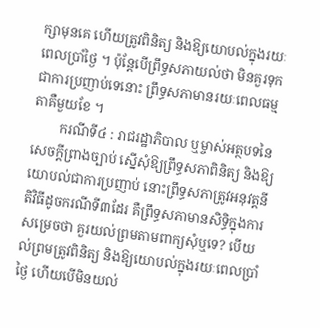ក្សាមុនគេ ហើយត្រូវពិនិត្យ និងឱ្យយោបល់ក្នុងរយៈ ពេលប្រាំថ្ងៃ ។ ប៉ុន្តែបើព្រឹទ្ធសភាយល់ថា មិនគួរទុកជាការប្រញាប់ទេនោះ ព្រឹទ្ធសភាមានរយៈពេលធម្មតាគឺមួយខែ ។
        ករណីទី៤ : រាជរដ្ឋាភិបាល ឬម្ចាស់អត្ថបទនៃសេចក្តីព្រាងច្បាប់ ស្នើសុំឱ្យព្រឹទ្ធសភាពិនិត្យ និងឱ្យយោបល់ជាការប្រញាប់ នោះព្រឹទ្ធសភាត្រូវអនុវត្តនីតិវិធីដូចករណីទី៣ដែរ គឺព្រឹទ្ធសភាមានសិទ្ធិក្នុងការសម្រេចថា គួរយល់ព្រមតាមពាក្យសុំឬទេ? បើយល់ព្រមត្រូវពិនិត្យ និងឱ្យយោបល់ក្នុងរយៈពេលប្រាំថ្ងៃ ហើយបើមិនយល់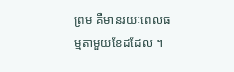ព្រម គឺមានរយៈពេលធម្មតាមួយខែដដែល ។